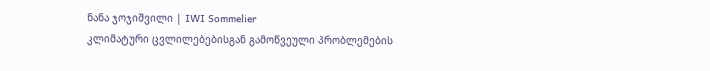ნანა ჯოჯიშვილი | IWI Sommelier
კლიმატური ცვლილებებისგან გამოწვეული პრობლემების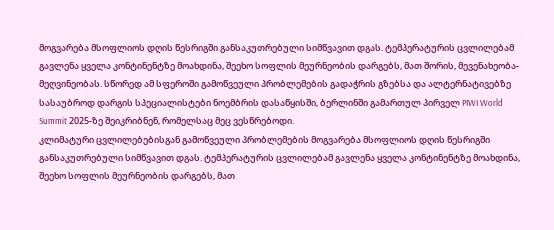მოგვარება მსოფლიოს დღის წესრიგში განსაკუთრებული სიმწვავით დგას. ტემპერატურის ცვლილებამ გავლენა ყველა კონტინენტზე მოახდინა, შეეხო სოფლის მეურნეობის დარგებს, მათ შორის, მევენახეობა-მეღვინეობას. სწორედ ამ სფეროში გამოწვეული პრობლემების გადაჭრის გზებსა და ალტერნატივებზე სასაუბროდ დარგის სპეციალისტები ნოემბრის დასაწყისში, ბერლინში გამართულ პირველ PIWI World Summit 2025-ზე შეიკრიბნენ, რომელსაც მეც ვესწრებოდი.
კლიმატური ცვლილებებისგან გამოწვეული პრობლემების მოგვარება მსოფლიოს დღის წესრიგში განსაკუთრებული სიმწვავით დგას. ტემპერატურის ცვლილებამ გავლენა ყველა კონტინენტზე მოახდინა, შეეხო სოფლის მეურნეობის დარგებს, მათ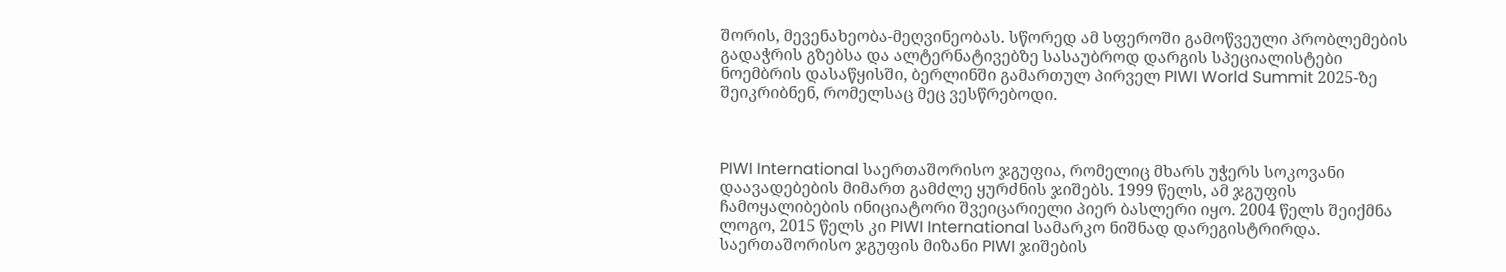შორის, მევენახეობა-მეღვინეობას. სწორედ ამ სფეროში გამოწვეული პრობლემების გადაჭრის გზებსა და ალტერნატივებზე სასაუბროდ დარგის სპეციალისტები ნოემბრის დასაწყისში, ბერლინში გამართულ პირველ PIWI World Summit 2025-ზე შეიკრიბნენ, რომელსაც მეც ვესწრებოდი.



PIWI International საერთაშორისო ჯგუფია, რომელიც მხარს უჭერს სოკოვანი დაავადებების მიმართ გამძლე ყურძნის ჯიშებს. 1999 წელს, ამ ჯგუფის ჩამოყალიბების ინიციატორი შვეიცარიელი პიერ ბასლერი იყო. 2004 წელს შეიქმნა ლოგო, 2015 წელს კი PIWI International სამარკო ნიშნად დარეგისტრირდა. საერთაშორისო ჯგუფის მიზანი PIWI ჯიშების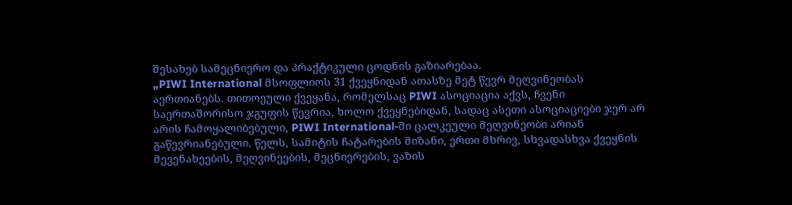შესახებ სამეცნიერო და პრაქტიკული ცოდნის გაზიარებაა.
„PIWI International მსოფლიოს 31 ქვეყნიდან ათასზე მეტ წევრ მეღვინეობას აერთიანებს. თითოეული ქვეყანა, რომელსაც PIWI ასოციაცია აქვს, ჩვენი საერთაშორისო ჯგუფის წევრია, ხოლო ქვეყნებიდან, სადაც ასეთი ასოციაციები ჯერ არ არის ჩამოყალიბებული, PIWI International-ში ცალკეული მეღვინეობი არიან გაწევრიანებული. წელს, სამიტის ჩატარების მიზანი, ერთი მხრივ, სხვადასხვა ქვეყნის მევენახეების, მეღვინეების, მეცნიერების, ვაზის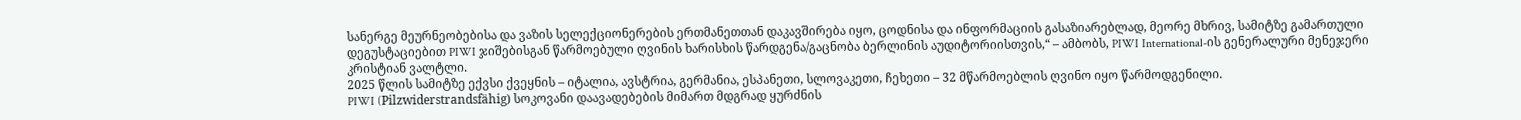სანერგე მეურნეობებისა და ვაზის სელექციონერების ერთმანეთთან დაკავშირება იყო, ცოდნისა და ინფორმაციის გასაზიარებლად, მეორე მხრივ, სამიტზე გამართული დეგუსტაციებით PIWI ჯიშებისგან წარმოებული ღვინის ხარისხის წარდგენა/გაცნობა ბერლინის აუდიტორიისთვის,“ – ამბობს, PIWI International-ის გენერალური მენეჯერი კრისტიან ვალტლი.
2025 წლის სამიტზე ექვსი ქვეყნის – იტალია, ავსტრია, გერმანია, ესპანეთი, სლოვაკეთი, ჩეხეთი – 32 მწარმოებლის ღვინო იყო წარმოდგენილი.
PIWI (Pilzwiderstrandsfähig) სოკოვანი დაავადებების მიმართ მდგრად ყურძნის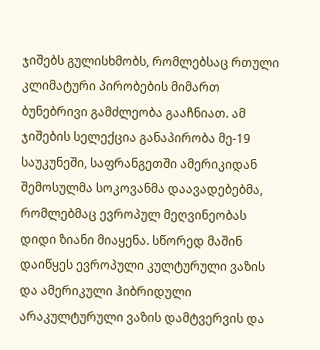ჯიშებს გულისხმობს, რომლებსაც რთული კლიმატური პირობების მიმართ ბუნებრივი გამძლეობა გააჩნიათ. ამ ჯიშების სელექცია განაპირობა მე-19 საუკუნეში, საფრანგეთში ამერიკიდან შემოსულმა სოკოვანმა დაავადებებმა, რომლებმაც ევროპულ მეღვინეობას დიდი ზიანი მიაყენა. სწორედ მაშინ დაიწყეს ევროპული კულტურული ვაზის და ამერიკული ჰიბრიდული არაკულტურული ვაზის დამტვერვის და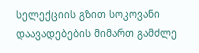სელექციის გზით სოკოვანი დაავადებების მიმართ გამძლე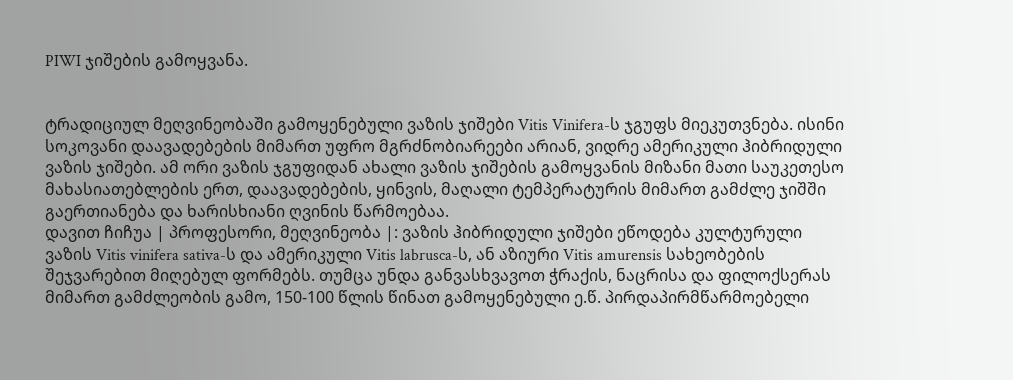PIWI ჯიშების გამოყვანა.


ტრადიციულ მეღვინეობაში გამოყენებული ვაზის ჯიშები Vitis Vinifera-ს ჯგუფს მიეკუთვნება. ისინი სოკოვანი დაავადებების მიმართ უფრო მგრძნობიარეები არიან, ვიდრე ამერიკული ჰიბრიდული ვაზის ჯიშები. ამ ორი ვაზის ჯგუფიდან ახალი ვაზის ჯიშების გამოყვანის მიზანი მათი საუკეთესო მახასიათებლების ერთ, დაავადებების, ყინვის, მაღალი ტემპერატურის მიმართ გამძლე ჯიშში გაერთიანება და ხარისხიანი ღვინის წარმოებაა.
დავით ჩიჩუა | პროფესორი, მეღვინეობა |: ვაზის ჰიბრიდული ჯიშები ეწოდება კულტურული ვაზის Vitis vinifera sativa-ს და ამერიკული Vitis labrusca-ს, ან აზიური Vitis amurensis სახეობების შეჯვარებით მიღებულ ფორმებს. თუმცა უნდა განვასხვავოთ ჭრაქის, ნაცრისა და ფილოქსერას მიმართ გამძლეობის გამო, 150-100 წლის წინათ გამოყენებული ე.წ. პირდაპირმწარმოებელი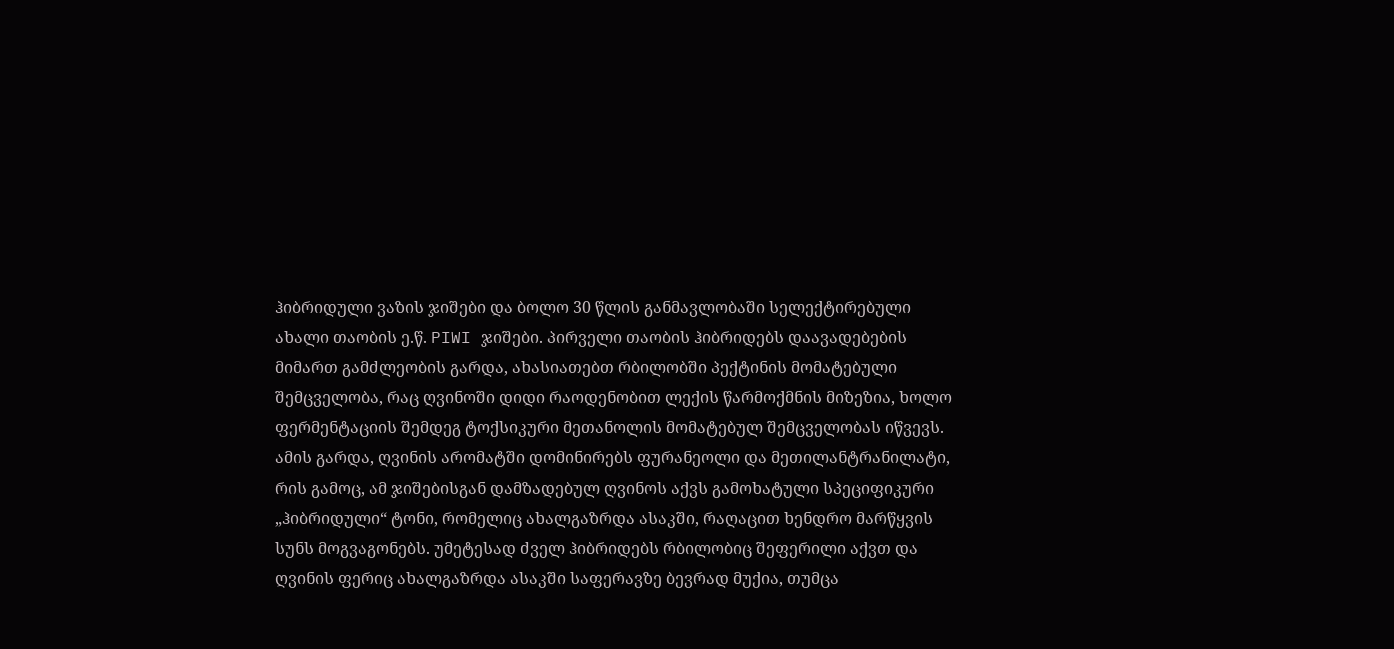ჰიბრიდული ვაზის ჯიშები და ბოლო 30 წლის განმავლობაში სელექტირებული ახალი თაობის ე.წ. PIWI ჯიშები. პირველი თაობის ჰიბრიდებს დაავადებების მიმართ გამძლეობის გარდა, ახასიათებთ რბილობში პექტინის მომატებული შემცველობა, რაც ღვინოში დიდი რაოდენობით ლექის წარმოქმნის მიზეზია, ხოლო ფერმენტაციის შემდეგ ტოქსიკური მეთანოლის მომატებულ შემცველობას იწვევს. ამის გარდა, ღვინის არომატში დომინირებს ფურანეოლი და მეთილანტრანილატი, რის გამოც, ამ ჯიშებისგან დამზადებულ ღვინოს აქვს გამოხატული სპეციფიკური „ჰიბრიდული“ ტონი, რომელიც ახალგაზრდა ასაკში, რაღაცით ხენდრო მარწყვის სუნს მოგვაგონებს. უმეტესად ძველ ჰიბრიდებს რბილობიც შეფერილი აქვთ და ღვინის ფერიც ახალგაზრდა ასაკში საფერავზე ბევრად მუქია, თუმცა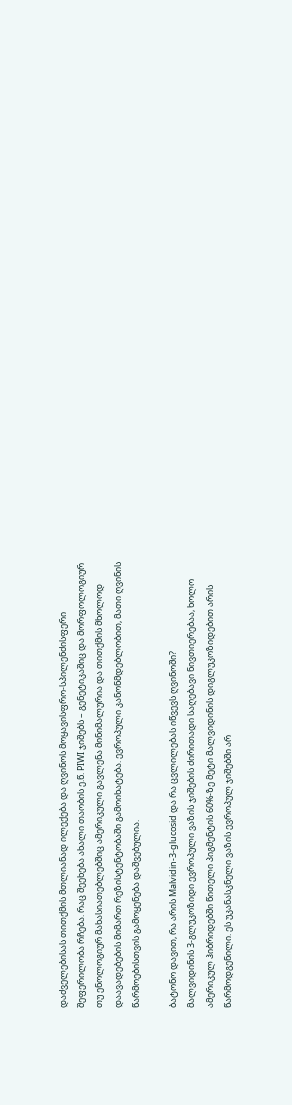დაძველებისას თითქმის მთლიანად ილექება და ღვინოს მოყავისფრო-სპილენძისფერი შეფერილობა რჩება. რაც შეეხება ახალი თაობის ე.წ. PIWI ჯიშებს – გენეტიკაშიც და მორფოლოგიურ თუ ენოლოგიურ მახასიათებლებშიც ამერიკული გავლენა მინიმალურია და თითქმის მხოლოდ დაავადებების მიმართ რეზისტენტობაში გამოიხატება. ევროპული კანონმდებლობით, მათი ღვინის წარმოებისთვის გამოყენება დაშვებულია.

ბატონო დავით, რა არის Malvidin-3-glucosid და რა ცვლილებას იწვევს ღვინოში?
მალვიდინის 3-გლუკოზიდი ევროპული ვაზის ჯიშების ძირითადი საღებავი ნივთიერებაა, ხოლო ამერიკულ ჰიბრიდებში წითელი პიგმენტის 60%-ზე მეტი მალვიდინის დიგლუკოზიდებით არის წარმოდგენილი. ეს უკანასკნელი ვაზის ევროპულ ჯიშებში არ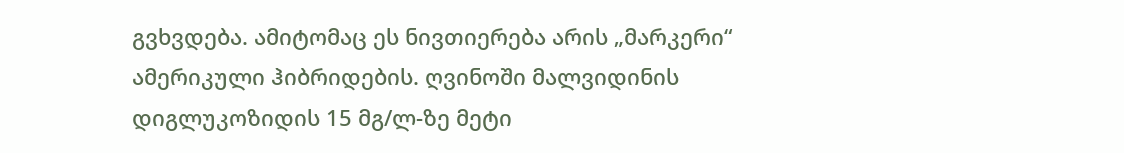გვხვდება. ამიტომაც ეს ნივთიერება არის „მარკერი“ ამერიკული ჰიბრიდების. ღვინოში მალვიდინის დიგლუკოზიდის 15 მგ/ლ-ზე მეტი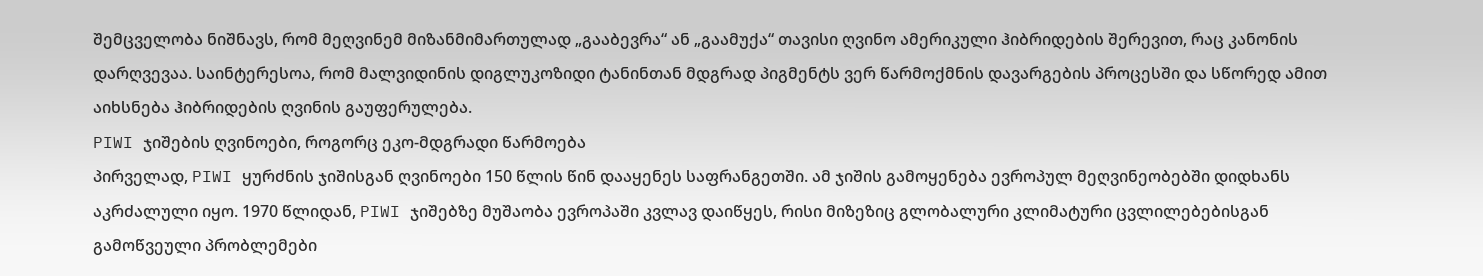შემცველობა ნიშნავს, რომ მეღვინემ მიზანმიმართულად „გააბევრა“ ან „გაამუქა“ თავისი ღვინო ამერიკული ჰიბრიდების შერევით, რაც კანონის დარღვევაა. საინტერესოა, რომ მალვიდინის დიგლუკოზიდი ტანინთან მდგრად პიგმენტს ვერ წარმოქმნის დავარგების პროცესში და სწორედ ამით აიხსნება ჰიბრიდების ღვინის გაუფერულება.
PIWI ჯიშების ღვინოები, როგორც ეკო-მდგრადი წარმოება
პირველად, PIWI ყურძნის ჯიშისგან ღვინოები 150 წლის წინ დააყენეს საფრანგეთში. ამ ჯიშის გამოყენება ევროპულ მეღვინეობებში დიდხანს აკრძალული იყო. 1970 წლიდან, PIWI ჯიშებზე მუშაობა ევროპაში კვლავ დაიწყეს, რისი მიზეზიც გლობალური კლიმატური ცვლილებებისგან გამოწვეული პრობლემები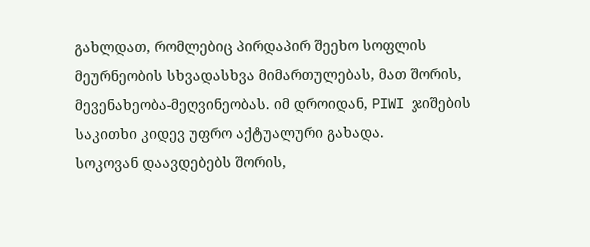გახლდათ, რომლებიც პირდაპირ შეეხო სოფლის მეურნეობის სხვადასხვა მიმართულებას, მათ შორის, მევენახეობა-მეღვინეობას. იმ დროიდან, PIWI ჯიშების საკითხი კიდევ უფრო აქტუალური გახადა.
სოკოვან დაავდებებს შორის,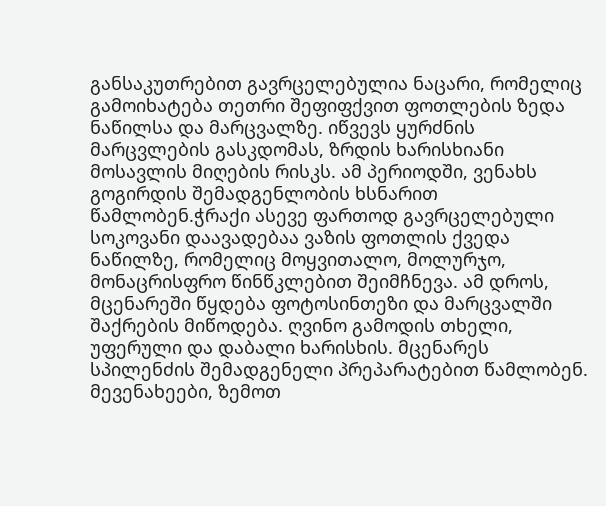განსაკუთრებით გავრცელებულია ნაცარი, რომელიც გამოიხატება თეთრი შეფიფქვით ფოთლების ზედა ნაწილსა და მარცვალზე. იწვევს ყურძნის მარცვლების გასკდომას, ზრდის ხარისხიანი მოსავლის მიღების რისკს. ამ პერიოდში, ვენახს გოგირდის შემადგენლობის ხსნარით წამლობენ.ჭრაქი ასევე ფართოდ გავრცელებული სოკოვანი დაავადებაა ვაზის ფოთლის ქვედა ნაწილზე, რომელიც მოყვითალო, მოლურჯო, მონაცრისფრო წინწკლებით შეიმჩნევა. ამ დროს, მცენარეში წყდება ფოტოსინთეზი და მარცვალში შაქრების მიწოდება. ღვინო გამოდის თხელი, უფერული და დაბალი ხარისხის. მცენარეს სპილენძის შემადგენელი პრეპარატებით წამლობენ.
მევენახეები, ზემოთ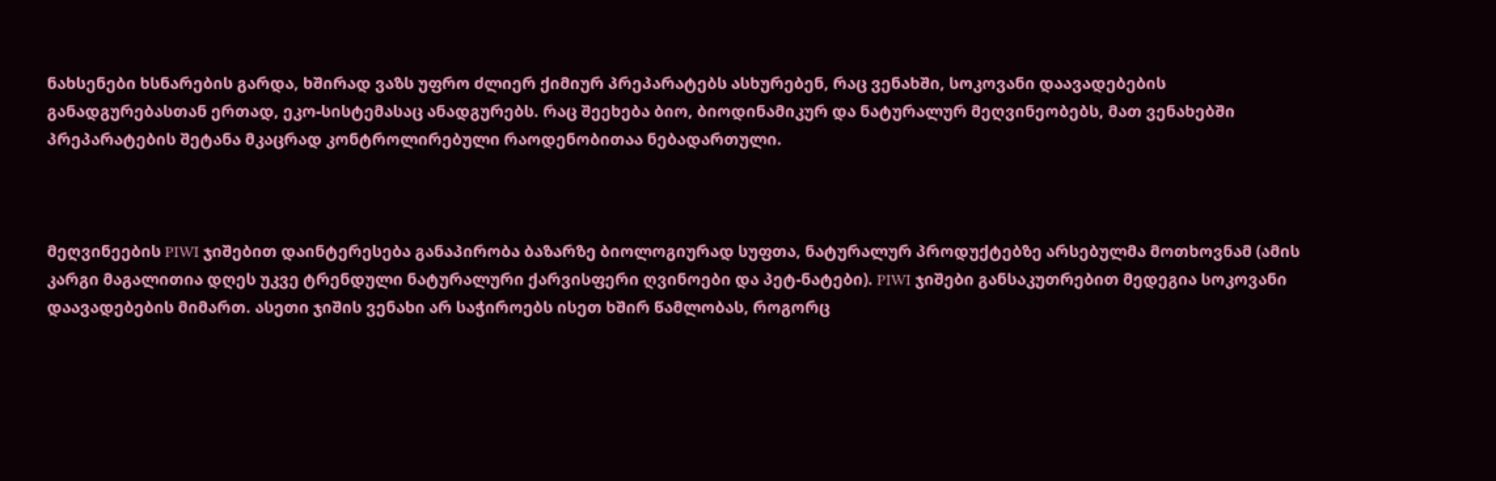ნახსენები ხსნარების გარდა, ხშირად ვაზს უფრო ძლიერ ქიმიურ პრეპარატებს ასხურებენ, რაც ვენახში, სოკოვანი დაავადებების განადგურებასთან ერთად, ეკო-სისტემასაც ანადგურებს. რაც შეეხება ბიო, ბიოდინამიკურ და ნატურალურ მეღვინეობებს, მათ ვენახებში პრეპარატების შეტანა მკაცრად კონტროლირებული რაოდენობითაა ნებადართული.



მეღვინეების PIWI ჯიშებით დაინტერესება განაპირობა ბაზარზე ბიოლოგიურად სუფთა, ნატურალურ პროდუქტებზე არსებულმა მოთხოვნამ (ამის კარგი მაგალითია დღეს უკვე ტრენდული ნატურალური ქარვისფერი ღვინოები და პეტ-ნატები). PIWI ჯიშები განსაკუთრებით მედეგია სოკოვანი დაავადებების მიმართ. ასეთი ჯიშის ვენახი არ საჭიროებს ისეთ ხშირ წამლობას, როგორც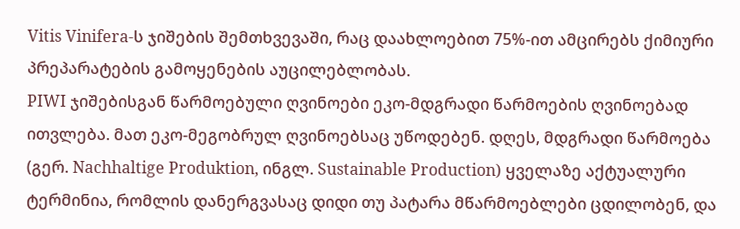Vitis Vinifera-ს ჯიშების შემთხვევაში, რაც დაახლოებით 75%-ით ამცირებს ქიმიური პრეპარატების გამოყენების აუცილებლობას.
PIWI ჯიშებისგან წარმოებული ღვინოები ეკო-მდგრადი წარმოების ღვინოებად ითვლება. მათ ეკო-მეგობრულ ღვინოებსაც უწოდებენ. დღეს, მდგრადი წარმოება (გერ. Nachhaltige Produktion, ინგლ. Sustainable Production) ყველაზე აქტუალური ტერმინია, რომლის დანერგვასაც დიდი თუ პატარა მწარმოებლები ცდილობენ, და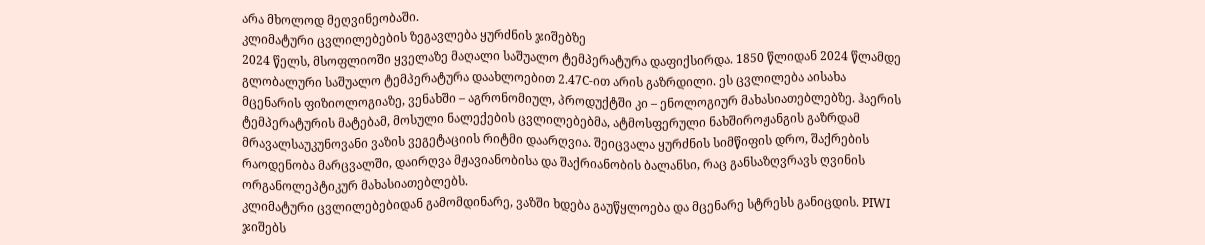არა მხოლოდ მეღვინეობაში.
კლიმატური ცვლილებების ზეგავლება ყურძნის ჯიშებზე
2024 წელს, მსოფლიოში ყველაზე მაღალი საშუალო ტემპერატურა დაფიქსირდა. 1850 წლიდან 2024 წლამდე გლობალური საშუალო ტემპერატურა დაახლოებით 2.47C-ით არის გაზრდილი. ეს ცვლილება აისახა მცენარის ფიზიოლოგიაზე, ვენახში – აგრონომიულ, პროდუქტში კი – ენოლოგიურ მახასიათებლებზე. ჰაერის ტემპერატურის მატებამ, მოსული ნალექების ცვლილებებმა, ატმოსფერული ნახშიროჟანგის გაზრდამ მრავალსაუკუნოვანი ვაზის ვეგეტაციის რიტმი დაარღვია. შეიცვალა ყურძნის სიმწიფის დრო, შაქრების რაოდენობა მარცვალში, დაირღვა მჟავიანობისა და შაქრიანობის ბალანსი, რაც განსაზღვრავს ღვინის ორგანოლეპტიკურ მახასიათებლებს.
კლიმატური ცვლილებებიდან გამომდინარე, ვაზში ხდება გაუწყლოება და მცენარე სტრესს განიცდის. PIWI ჯიშებს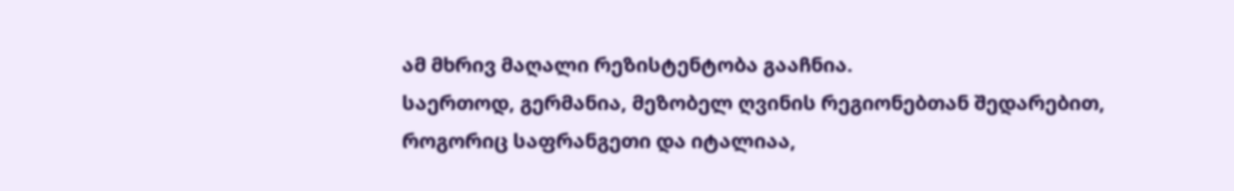ამ მხრივ მაღალი რეზისტენტობა გააჩნია.
საერთოდ, გერმანია, მეზობელ ღვინის რეგიონებთან შედარებით, როგორიც საფრანგეთი და იტალიაა,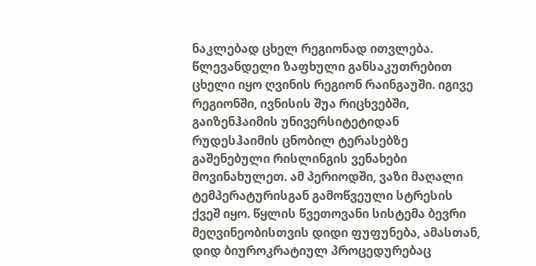ნაკლებად ცხელ რეგიონად ითვლება. წლევანდელი ზაფხული განსაკუთრებით ცხელი იყო ღვინის რეგიონ რაინგაუში. იგივე რეგიონში, ივნისის შუა რიცხვებში, გაიზენჰაიმის უნივერსიტეტიდან რუდესჰაიმის ცნობილ ტერასებზე გაშენებული რისლინგის ვენახები მოვინახულეთ. ამ პერიოდში, ვაზი მაღალი ტემპერატურისგან გამოწვეული სტრესის ქვეშ იყო. წყლის წვეთოვანი სისტემა ბევრი მეღვინეობისთვის დიდი ფუფუნება, ამასთან, დიდ ბიუროკრატიულ პროცედურებაც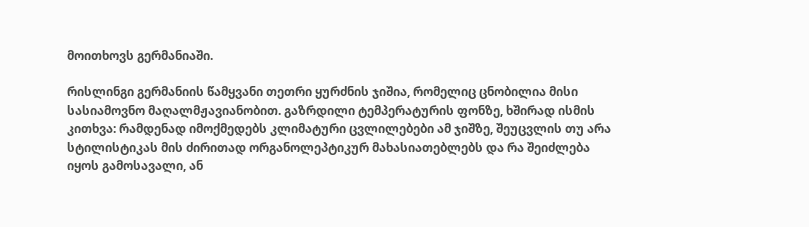მოითხოვს გერმანიაში.

რისლინგი გერმანიის წამყვანი თეთრი ყურძნის ჯიშია, რომელიც ცნობილია მისი სასიამოვნო მაღალმჟავიანობით. გაზრდილი ტემპერატურის ფონზე, ხშირად ისმის კითხვა: რამდენად იმოქმედებს კლიმატური ცვლილებები ამ ჯიშზე, შეუცვლის თუ არა სტილისტიკას მის ძირითად ორგანოლეპტიკურ მახასიათებლებს და რა შეიძლება იყოს გამოსავალი, ან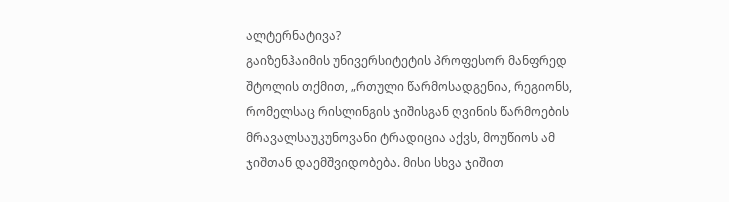ალტერნატივა?
გაიზენჰაიმის უნივერსიტეტის პროფესორ მანფრედ შტოლის თქმით, „რთული წარმოსადგენია, რეგიონს, რომელსაც რისლინგის ჯიშისგან ღვინის წარმოების მრავალსაუკუნოვანი ტრადიცია აქვს, მოუწიოს ამ ჯიშთან დაემშვიდობება. მისი სხვა ჯიშით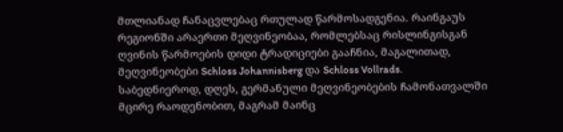მთლიანად ჩანაცვლებაც რთულად წარმოსადგენია. რაინგაუს რეგიონში არაერთი მეღვინეობაა, რომლებსაც რისლინგისგან ღვინის წარმოების დიდი ტრადიციები გააჩნია, მაგალითად, მეღვინეობები Schloss Johannisberg და Schloss Vollrads.
საბედნიეროდ, დღეს, გერმანული მეღვინეობების ჩამონათვალში მცირე რაოდენობით, მაგრამ მაინც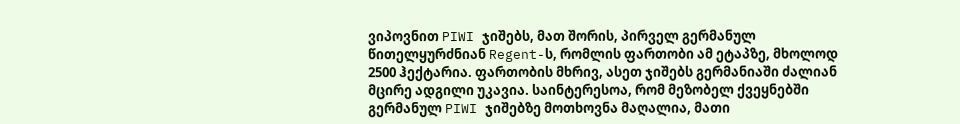ვიპოვნით PIWI ჯიშებს, მათ შორის, პირველ გერმანულ წითელყურძნიან Regent-ს, რომლის ფართობი ამ ეტაპზე, მხოლოდ 2500 ჰექტარია. ფართობის მხრივ, ასეთ ჯიშებს გერმანიაში ძალიან მცირე ადგილი უკავია. საინტერესოა, რომ მეზობელ ქვეყნებში გერმანულ PIWI ჯიშებზე მოთხოვნა მაღალია, მათი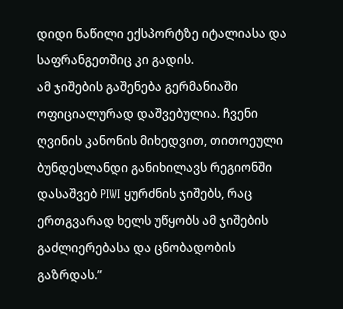დიდი ნაწილი ექსპორტზე იტალიასა და საფრანგეთშიც კი გადის.
ამ ჯიშების გაშენება გერმანიაში ოფიციალურად დაშვებულია. ჩვენი ღვინის კანონის მიხედვით, თითოეული ბუნდესლანდი განიხილავს რეგიონში დასაშვებ PIWI ყურძნის ჯიშებს, რაც ერთგვარად ხელს უწყობს ამ ჯიშების გაძლიერებასა და ცნობადობის გაზრდას.”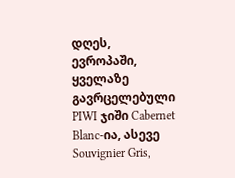დღეს, ევროპაში, ყველაზე გავრცელებული PIWI ჯიში Cabernet Blanc-ია, ასევე Souvignier Gris,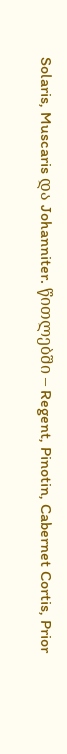Solaris, Muscaris და Johanniter. წითლებში – Regent, Pinotin, Cabernet Cortis, Prior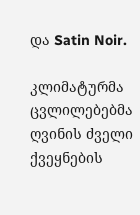და Satin Noir.

კლიმატურმა ცვლილებებმა ღვინის ძველი ქვეყნების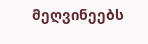მეღვინეებს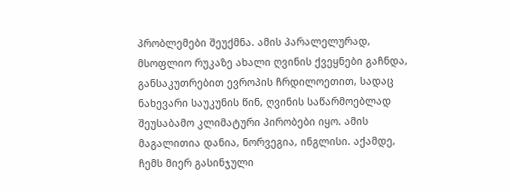პრობლემები შეუქმნა. ამის პარალელურად, მსოფლიო რუკაზე ახალი ღვინის ქვეყნები გაჩნდა, განსაკუთრებით ევროპის ჩრდილოეთით, სადაც ნახევარი საუკუნის წინ, ღვინის საწარმოებლად შეუსაბამო კლიმატური პირობები იყო. ამის მაგალითია დანია, ნორვეგია, ინგლისი. აქამდე, ჩემს მიერ გასინჯული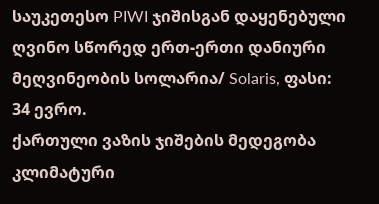საუკეთესო PIWI ჯიშისგან დაყენებული ღვინო სწორედ ერთ-ერთი დანიური მეღვინეობის სოლარია/ Solaris, ფასი: 34 ევრო.
ქართული ვაზის ჯიშების მედეგობა კლიმატური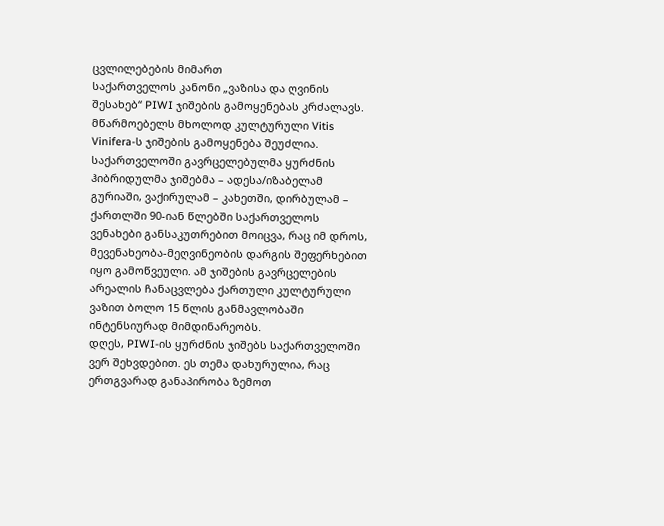ცვლილებების მიმართ
საქართველოს კანონი „ვაზისა და ღვინის შესახებ“ PIWI ჯიშების გამოყენებას კრძალავს. მწარმოებელს მხოლოდ კულტურული Vitis Vinifera-ს ჯიშების გამოყენება შეუძლია. საქართველოში გავრცელებულმა ყურძნის ჰიბრიდულმა ჯიშებმა – ადესა/იზაბელამ გურიაში, ვაქირულამ – კახეთში, დირბულამ – ქართლში 90-იან წლებში საქართველოს ვენახები განსაკუთრებით მოიცვა, რაც იმ დროს, მევენახეობა-მეღვინეობის დარგის შეფერხებით იყო გამოწვეული. ამ ჯიშების გავრცელების არეალის ჩანაცვლება ქართული კულტურული ვაზით ბოლო 15 წლის განმავლობაში ინტენსიურად მიმდინარეობს.
დღეს, PIWI-ის ყურძნის ჯიშებს საქართველოში ვერ შეხვდებით. ეს თემა დახურულია, რაც ერთგვარად განაპირობა ზემოთ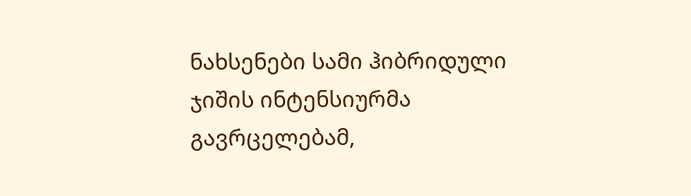ნახსენები სამი ჰიბრიდული ჯიშის ინტენსიურმა გავრცელებამ,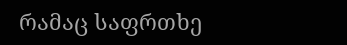რამაც საფრთხე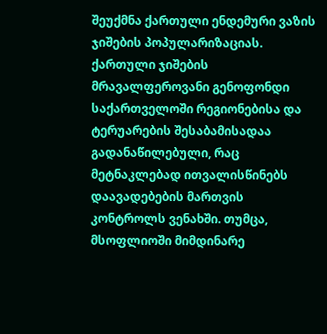შეუქმნა ქართული ენდემური ვაზის ჯიშების პოპულარიზაციას.
ქართული ჯიშების მრავალფეროვანი გენოფონდი საქართველოში რეგიონებისა და ტერუარების შესაბამისადაა გადანაწილებული, რაც მეტნაკლებად ითვალისწინებს დაავადებების მართვის კონტროლს ვენახში. თუმცა, მსოფლიოში მიმდინარე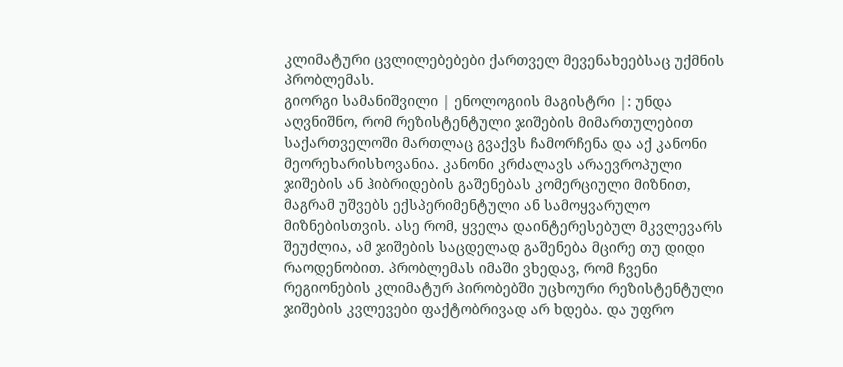კლიმატური ცვლილებებები ქართველ მევენახეებსაც უქმნის პრობლემას.
გიორგი სამანიშვილი | ენოლოგიის მაგისტრი |: უნდა აღვნიშნო, რომ რეზისტენტული ჯიშების მიმართულებით საქართველოში მართლაც გვაქვს ჩამორჩენა და აქ კანონი მეორეხარისხოვანია. კანონი კრძალავს არაევროპული ჯიშების ან ჰიბრიდების გაშენებას კომერციული მიზნით, მაგრამ უშვებს ექსპერიმენტული ან სამოყვარულო მიზნებისთვის. ასე რომ, ყველა დაინტერესებულ მკვლევარს შეუძლია, ამ ჯიშების საცდელად გაშენება მცირე თუ დიდი რაოდენობით. პრობლემას იმაში ვხედავ, რომ ჩვენი რეგიონების კლიმატურ პირობებში უცხოური რეზისტენტული ჯიშების კვლევები ფაქტობრივად არ ხდება. და უფრო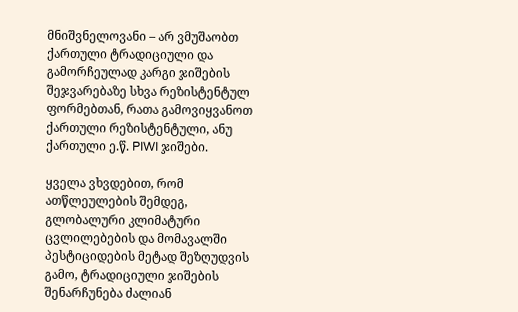მნიშვნელოვანი – არ ვმუშაობთ ქართული ტრადიციული და გამორჩეულად კარგი ჯიშების შეჯვარებაზე სხვა რეზისტენტულ ფორმებთან, რათა გამოვიყვანოთ ქართული რეზისტენტული, ანუ ქართული ე.წ. PIWI ჯიშები.

ყველა ვხვდებით, რომ ათწლეულების შემდეგ, გლობალური კლიმატური ცვლილებების და მომავალში პესტიციდების მეტად შეზღუდვის გამო, ტრადიციული ჯიშების შენარჩუნება ძალიან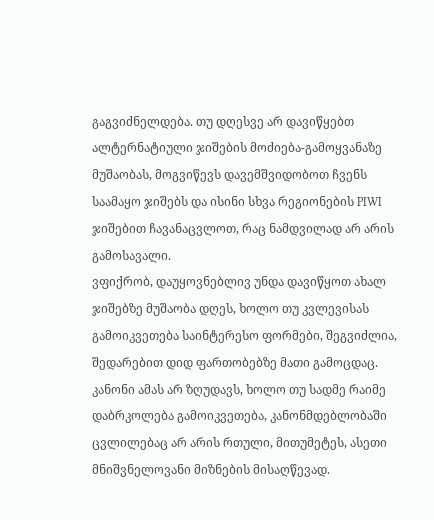გაგვიძნელდება. თუ დღესვე არ დავიწყებთ ალტერნატიული ჯიშების მოძიება-გამოყვანაზე მუშაობას, მოგვიწევს დავემშვიდობოთ ჩვენს საამაყო ჯიშებს და ისინი სხვა რეგიონების PIWI ჯიშებით ჩავანაცვლოთ, რაც ნამდვილად არ არის გამოსავალი.
ვფიქრობ, დაუყოვნებლივ უნდა დავიწყოთ ახალ ჯიშებზე მუშაობა დღეს, ხოლო თუ კვლევისას გამოიკვეთება საინტერესო ფორმები, შეგვიძლია, შედარებით დიდ ფართობებზე მათი გამოცდაც. კანონი ამას არ ზღუდავს, ხოლო თუ სადმე რაიმე დაბრკოლება გამოიკვეთება, კანონმდებლობაში ცვლილებაც არ არის რთული, მითუმეტეს, ასეთი მნიშვნელოვანი მიზნების მისაღწევად.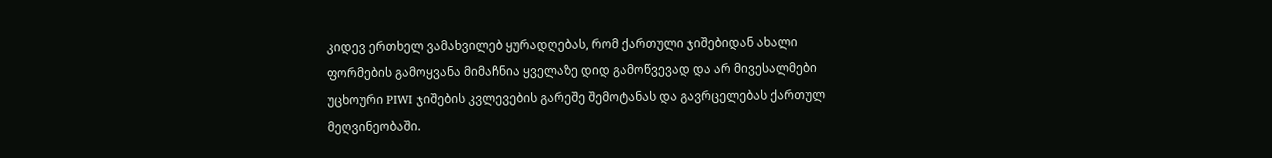კიდევ ერთხელ ვამახვილებ ყურადღებას, რომ ქართული ჯიშებიდან ახალი ფორმების გამოყვანა მიმაჩნია ყველაზე დიდ გამოწვევად და არ მივესალმები უცხოური PIWI ჯიშების კვლევების გარეშე შემოტანას და გავრცელებას ქართულ მეღვინეობაში.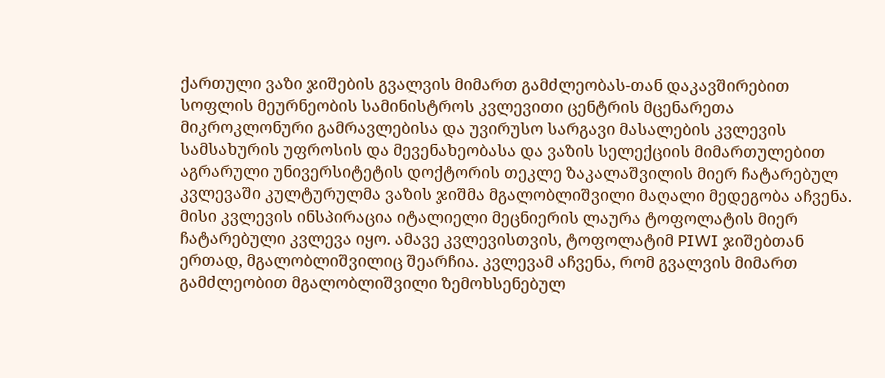ქართული ვაზი ჯიშების გვალვის მიმართ გამძლეობას-თან დაკავშირებით სოფლის მეურნეობის სამინისტროს კვლევითი ცენტრის მცენარეთა მიკროკლონური გამრავლებისა და უვირუსო სარგავი მასალების კვლევის სამსახურის უფროსის და მევენახეობასა და ვაზის სელექციის მიმართულებით აგრარული უნივერსიტეტის დოქტორის თეკლე ზაკალაშვილის მიერ ჩატარებულ კვლევაში კულტურულმა ვაზის ჯიშმა მგალობლიშვილი მაღალი მედეგობა აჩვენა. მისი კვლევის ინსპირაცია იტალიელი მეცნიერის ლაურა ტოფოლატის მიერ ჩატარებული კვლევა იყო. ამავე კვლევისთვის, ტოფოლატიმ PIWI ჯიშებთან ერთად, მგალობლიშვილიც შეარჩია. კვლევამ აჩვენა, რომ გვალვის მიმართ გამძლეობით მგალობლიშვილი ზემოხსენებულ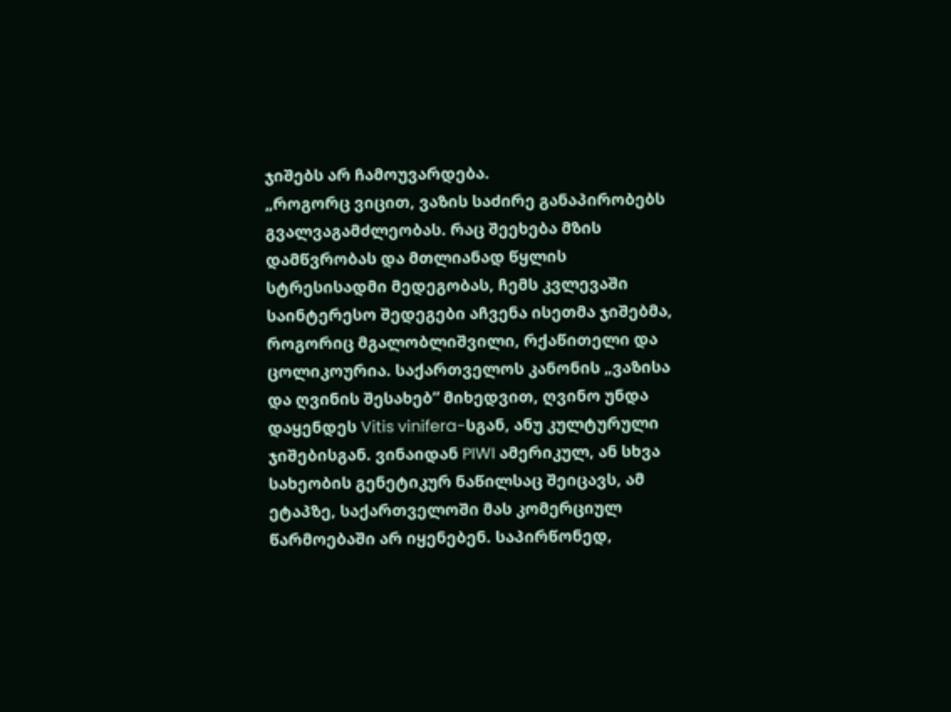ჯიშებს არ ჩამოუვარდება.
„როგორც ვიცით, ვაზის საძირე განაპირობებს გვალვაგამძლეობას. რაც შეეხება მზის დამწვრობას და მთლიანად წყლის სტრესისადმი მედეგობას, ჩემს კვლევაში საინტერესო შედეგები აჩვენა ისეთმა ჯიშებმა, როგორიც მგალობლიშვილი, რქაწითელი და ცოლიკოურია. საქართველოს კანონის „ვაზისა და ღვინის შესახებ“ მიხედვით, ღვინო უნდა დაყენდეს Vitis vinifera-სგან, ანუ კულტურული ჯიშებისგან. ვინაიდან PIWI ამერიკულ, ან სხვა სახეობის გენეტიკურ ნაწილსაც შეიცავს, ამ ეტაპზე, საქართველოში მას კომერციულ წარმოებაში არ იყენებენ. საპირწონედ,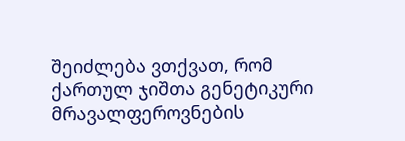შეიძლება ვთქვათ, რომ ქართულ ჯიშთა გენეტიკური მრავალფეროვნების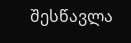შესწავლა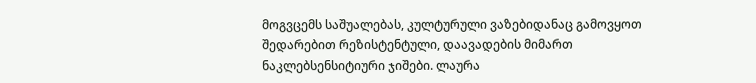მოგვცემს საშუალებას, კულტურული ვაზებიდანაც გამოვყოთ შედარებით რეზისტენტული, დაავადების მიმართ ნაკლებსენსიტიური ჯიშები. ლაურა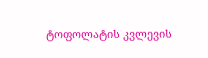ტოფოლატის კვლევის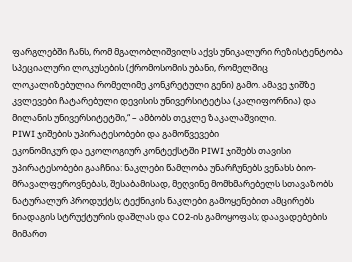ფარგლებში ჩანს, რომ მგალობლიშვილს აქვს უნიკალური რეზისტენტობა სპეციალური ლოკუსების (ქრომოსომის უბანი, რომელშიც ლოკალიზებულია რომელიმე კონკრეტული გენი) გამო. ამავე ჯიშზე კვლევები ჩატარებული დევისის უნივერსიტეტსა (კალიფორნია) და მილანის უნივერსიტეტში,“ – ამბობს თეკლე ზაკალაშვილი.
PIWI ჯიშების უპირატესობები და გამოწვევები
ეკონომიკურ და ეკოლოგიურ კონტექსტში PIWI ჯიშებს თავისი უპირატესობები გააჩნია: ნაკლები წამლობა უნარჩუნებს ვენახს ბიო-მრავალფეროვნებას, შესაბამისად, მეღვინე მომხმარებელს სთავაზობს ნატურალურ პროდუქტს; ტექნიკის ნაკლები გამოყენებით ამცირებს ნიადაგის სტრუქტურის დაშლას და CO2-ის გამოყოფას; დაავადებების მიმართ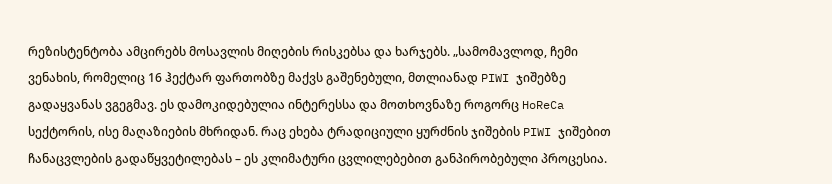რეზისტენტობა ამცირებს მოსავლის მიღების რისკებსა და ხარჯებს. „სამომავლოდ, ჩემი ვენახის, რომელიც 16 ჰექტარ ფართობზე მაქვს გაშენებული, მთლიანად PIWI ჯიშებზე გადაყვანას ვგეგმავ. ეს დამოკიდებულია ინტერესსა და მოთხოვნაზე როგორც HoReCa სექტორის, ისე მაღაზიების მხრიდან. რაც ეხება ტრადიციული ყურძნის ჯიშების PIWI ჯიშებით ჩანაცვლების გადაწყვეტილებას – ეს კლიმატური ცვლილებებით განპირობებული პროცესია.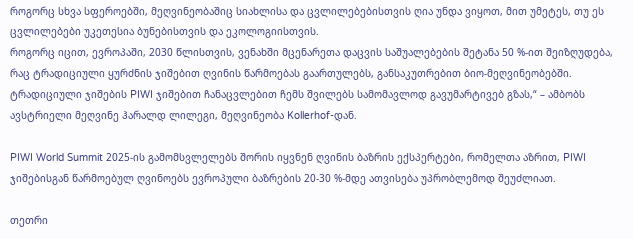როგორც სხვა სფეროებში, მეღვინეობაშიც სიახლისა და ცვლილებებისთვის ღია უნდა ვიყოთ, მით უმეტეს, თუ ეს ცვლილებები უკეთესია ბუნებისთვის და ეკოლოგიისთვის.
როგორც იცით, ევროპაში, 2030 წლისთვის, ვენახში მცენარეთა დაცვის საშუალებების შეტანა 50 %-ით შეიზღუდება, რაც ტრადიციული ყურძნის ჯიშებით ღვინის წარმოებას გაართულებს, განსაკუთრებით ბიო-მეღვინეობებში. ტრადიციული ჯიშების PIWI ჯიშებით ჩანაცვლებით ჩემს შვილებს სამომავლოდ გავუმარტივებ გზას,“ – ამბობს ავსტრიელი მეღვინე ჰარალდ ლილეგი, მეღვინეობა Kollerhof-დან.

PIWI World Summit 2025-ის გამომსვლელებს შორის იყვნენ ღვინის ბაზრის ექსპერტები, რომელთა აზრით, PIWI ჯიშებისგან წარმოებულ ღვინოებს ევროპული ბაზრების 20-30 %-მდე ათვისება უპრობლემოდ შეუძლიათ.

თეთრი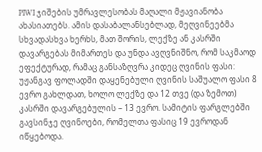PIWI ჯიშების უმრავლესობას მაღალი მჟავიანობა ახასიათებს. ამის დასაბალანსებლად, მეღვინეებმა სხვადასხვა ხერხს, მათ შორის, ლექზე ან კასრში დავარგებას მიმართეს და უნდა ავღვნიშნო, რომ საკმაოდ ეფექტურად, რამაც განსაზღვრა კიდეც ღვინის ფასი: უჟანგავ ფოლადში დაყენებული ღვინის საშუალო ფასი 8 ევრო გახლდათ, ხოლო ლექზე და 12 თვე (და ზემოთ) კასრში დავარგებულის – 13 ევრო. სამიტის ფარგლებში გავსინჯე ღვინოები, რომელთა ფასიც 19 ევროდან იწყებოდა.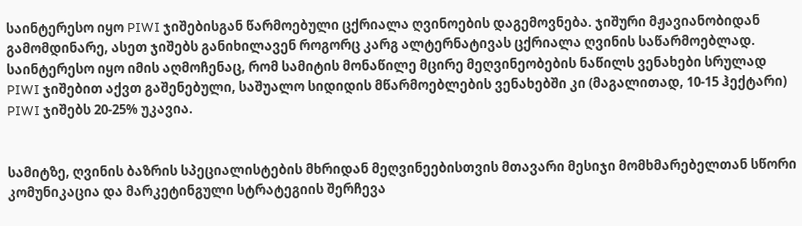საინტერესო იყო PIWI ჯიშებისგან წარმოებული ცქრიალა ღვინოების დაგემოვნება. ჯიშური მჟავიანობიდან გამომდინარე, ასეთ ჯიშებს განიხილავენ როგორც კარგ ალტერნატივას ცქრიალა ღვინის საწარმოებლად. საინტერესო იყო იმის აღმოჩენაც, რომ სამიტის მონაწილე მცირე მეღვინეობების ნაწილს ვენახები სრულად PIWI ჯიშებით აქვთ გაშენებული, საშუალო სიდიდის მწარმოებლების ვენახებში კი (მაგალითად, 10-15 ჰექტარი) PIWI ჯიშებს 20-25% უკავია.


სამიტზე, ღვინის ბაზრის სპეციალისტების მხრიდან მეღვინეებისთვის მთავარი მესიჯი მომხმარებელთან სწორი კომუნიკაცია და მარკეტინგული სტრატეგიის შერჩევა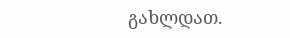გახლდათ.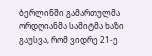ბერლინში გამართულმა ორდღიანმა სამიტმა ხაზი გაუსვა, რომ ვიდრე 21-ე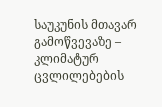საუკუნის მთავარ გამოწვევაზე – კლიმატურ ცვლილებების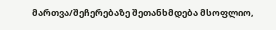მართვა/შეჩერებაზე შეთანხმდება მსოფლიო,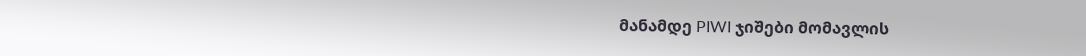მანამდე PIWI ჯიშები მომავლის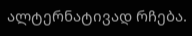ალტერნატივად რჩება.